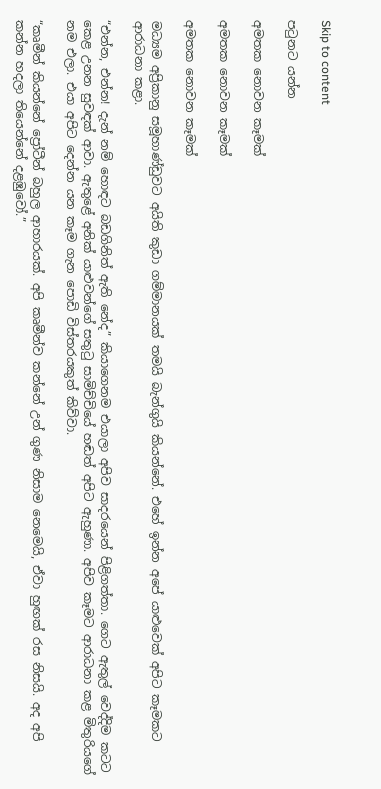Skip to content

පටුනට යන්න

අමතක නොවන කෑමක්

අමතක නොවන කෑමක්

අමතක නොවන කෑමක්

මධ්‍යම අප්‍රිකානු සමූහාණ්ඩුවට අයිති කුඩා ගම්මානයක් තමයි බැන්ගුයි කියන්නේ. එහේ ඉන්න අපේ යාළුවෙක් අපිට කෑමකට ආරාධනා කළා.

“එන්න, එන්න! දැන් නම් හොඳට බඩගිනිත් ඇති නේද” කියාගෙනම එයාලා අපිව සාදරයෙන් පිළිගත්තා. ගෙට ඇතුල් වෙද්දිම කටට කෙළ උනන සුවඳක් ආවා. ඇතුළේ අනික් යාළුවන්ගේ සතුටු සාමිච්චියේ හඬත් අපිට ඇහුණා. අපිව කෑමට ආරාධනා කළ මිතුරියගේ නම එලා. එයා අපිට දෙන්න යන කෑම ගැන පොඩි විස්තරයකුත් කිව්වා.

“කෘමීන් කියන්නේ ප්‍රෝටීන් බහුල ආහාරයක්. අපි කෘමීන්ව කන්නේ උන් ගුණ නිසාම නෙමෙයි, ඒවා හුඟක් රස නිසයි. අද අපි කන්න හදලා තියෙන්නේ දළඹුවෝ.”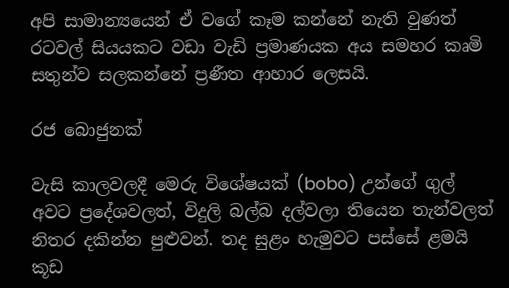අපි සාමාන්‍යයෙන් ඒ වගේ කෑම කන්නේ නැති වුණත් රටවල් සියයකට වඩා වැඩි ප්‍රමාණයක අය සමහර කෘමි සතුන්ව සලකන්නේ ප්‍රණීත ආහාර ලෙසයි.

රජ බොජුනක්

වැසි කාලවලදී මෙරු විශේෂයක් (bobo) උන්ගේ ගුල් අවට ප්‍රදේශවලත්, විදුලි බල්බ දල්වලා තියෙන තැන්වලත් නිතර දකින්න පුළුවන්. තද සුළං හැමුවට පස්සේ ළමයි කූඩ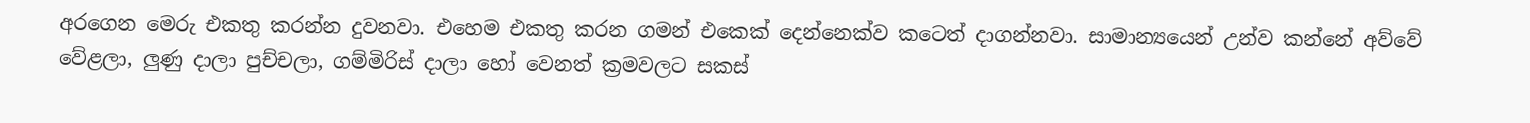අරගෙන මෙරු එකතු කරන්න දුවනවා. එහෙම එකතු කරන ගමන් එකෙක් දෙන්නෙක්ව කටෙත් දාගන්නවා. සාමාන්‍යයෙන් උන්ව කන්නේ අව්වේ වේළලා, ලුණු දාලා පුච්චලා, ගම්මිරිස් දාලා හෝ වෙනත් ක්‍රමවලට සකස්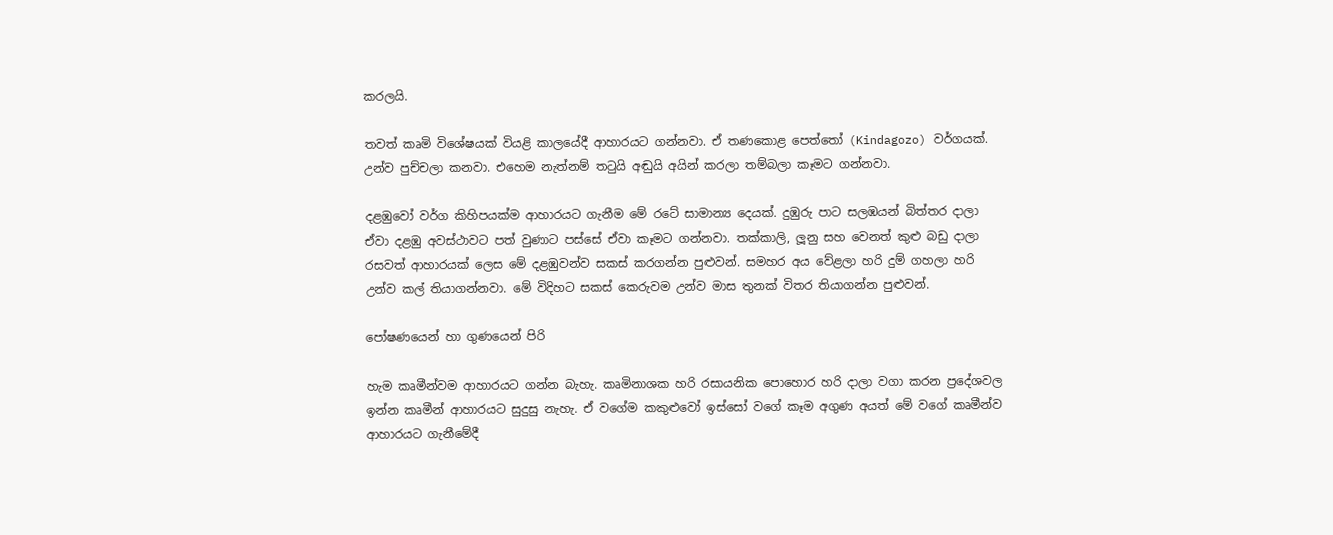කරලයි.

තවත් කෘමි විශේෂයක් වියළි කාලයේදී ආහාරයට ගන්නවා. ඒ තණකොළ පෙත්තෝ (Kindagozo) වර්ගයක්. උන්ව පුච්චලා කනවා. එහෙම නැත්නම් තටුයි අඬුයි අයින් කරලා තම්බලා කෑමට ගන්නවා.

දළඹුවෝ වර්ග කිහිපයක්ම ආහාරයට ගැනීම මේ රටේ සාමාන්‍ය දෙයක්. දුඹුරු පාට සලඹයන් බිත්තර දාලා ඒවා දළඹු අවස්ථාවට පත් වුණාට පස්සේ ඒවා කෑමට ගන්නවා. තක්කාලි, ලූනු සහ වෙනත් කුළු බඩු දාලා රසවත් ආහාරයක් ලෙස මේ දළඹුවන්ව සකස් කරගන්න පුළුවන්. සමහර අය වේළලා හරි දුම් ගහලා හරි උන්ව කල් තියාගන්නවා. මේ විදිහට සකස් කෙරුවම උන්ව මාස තුනක් විතර තියාගන්න පුළුවන්.

පෝෂණයෙන් හා ගුණයෙන් පිරි

හැම කෘමීන්වම ආහාරයට ගන්න බැහැ. කෘමිනාශක හරි රසායනික පොහොර හරි දාලා වගා කරන ප්‍රදේශවල ඉන්න කෘමීන් ආහාරයට සුදුසු නැහැ. ඒ වගේම කකුළුවෝ ඉස්සෝ වගේ කෑම අගුණ අයත් මේ වගේ කෘමීන්ව ආහාරයට ගැනීමේදී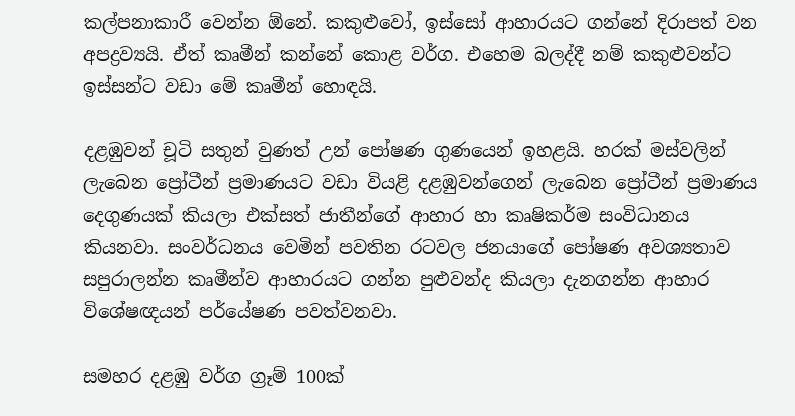කල්පනාකාරී වෙන්න ඕනේ. කකුළුවෝ, ඉස්සෝ ආහාරයට ගන්නේ දිරාපත් වන අපද්‍රව්‍යයි. ඒත් කෘමීන් කන්නේ කොළ වර්ග. එහෙම බලද්දී නම් කකුළුවන්ට ඉස්සන්ට වඩා මේ කෘමීන් හොඳයි.

දළඹුවන් චූටි සතුන් වුණත් උන් පෝෂණ ගුණයෙන් ඉහළයි. හරක් මස්වලින් ලැබෙන ප්‍රෝටීන් ප්‍රමාණයට වඩා වියළි දළඹුවන්ගෙන් ලැබෙන ප්‍රෝටීන් ප්‍රමාණය දෙගුණයක් කියලා එක්සත් ජාතීන්ගේ ආහාර හා කෘෂිකර්ම සංවිධානය කියනවා. සංවර්ධනය වෙමින් පවතින රටවල ජනයාගේ පෝෂණ අවශ්‍යතාව සපුරාලන්න කෘමීන්ව ආහාරයට ගන්න පුළුවන්ද කියලා දැනගන්න ආහාර විශේෂඥයන් පර්යේෂණ පවත්වනවා.

සමහර දළඹු වර්ග ග්‍රෑම් 100ක්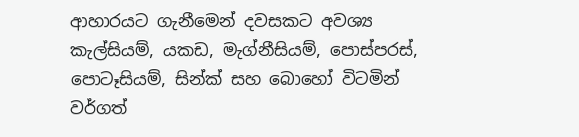ආහාරයට ගැනීමෙන් දවසකට අවශ්‍ය කැල්සියම්, යකඩ, මැග්නීසියම්, පොස්පරස්, පොටෑසියම්, සින්ක් සහ බොහෝ විටමින් වර්ගත්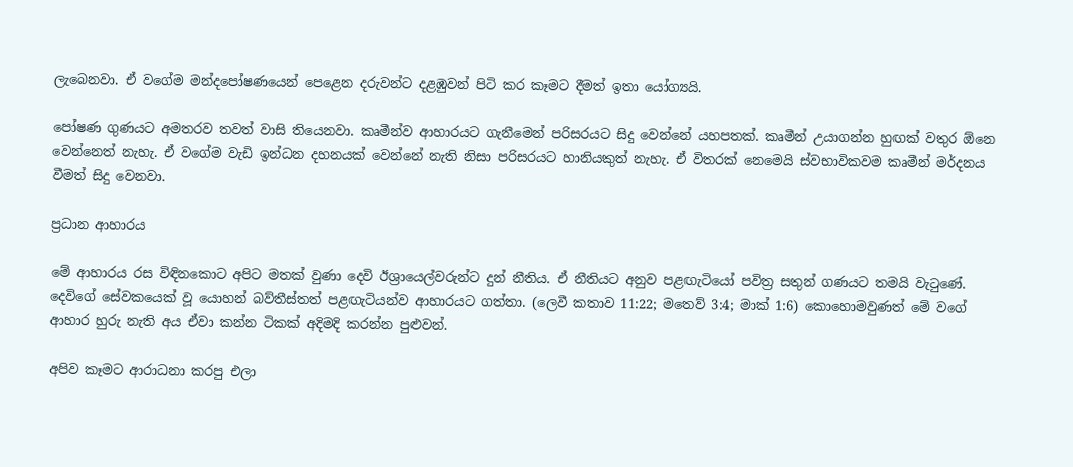ලැබෙනවා. ඒ වගේම මන්දපෝෂණයෙන් පෙළෙන දරුවන්ට දළඹුවන් පිටි කර කෑමට දීමත් ඉතා යෝග්‍යයි.

පෝෂණ ගුණයට අමතරව තවත් වාසි තියෙනවා. කෘමීන්ව ආහාරයට ගැනීමෙන් පරිසරයට සිදු වෙන්නේ යහපතක්. කෘමීන් උයාගන්න හුඟක් වතුර ඕනෙ වෙන්නෙත් නැහැ. ඒ වගේම වැඩි ඉන්ධන දහනයක් වෙන්නේ නැති නිසා පරිසරයට හානියකුත් නැහැ. ඒ විතරක් නෙමෙයි ස්වභාවිකවම කෘමීන් මර්දනය වීමත් සිදු වෙනවා.

ප්‍රධාන ආහාරය

මේ ආහාරය රස විඳිනකොට අපිට මතක් වුණා දෙවි ඊශ්‍රායෙල්වරුන්ට දුන් නීතිය. ඒ නීතියට අනුව පළඟැටියෝ පවිත්‍ර සතුන් ගණයට තමයි වැටුණේ. දෙවිගේ සේවකයෙක් වූ යොහන් බව්තීස්තත් පළඟැටියන්ව ආහාරයට ගත්තා. (ලෙවී කතාව 11:22; මතෙව් 3:4; මාක් 1:6) කොහොමවුණත් මේ වගේ ආහාර හුරු නැති අය ඒවා කන්න ටිකක් අදිමදි කරන්න පුළුවන්.

අපිව කෑමට ආරාධනා කරපු එලා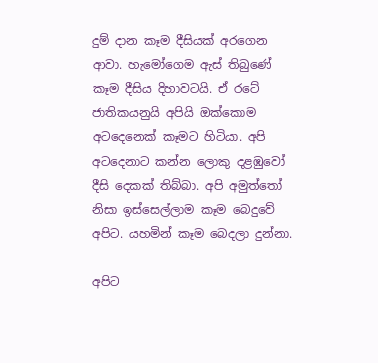දුම් දාන කෑම දීසියක් අරගෙන ආවා. හැමෝගෙම ඇස් තිබුණේ කෑම දීසිය දිහාවටයි. ඒ රටේ ජාතිකයනුයි අපියි ඔක්කොම අටදෙනෙක් කෑමට හිටියා. අපි අටදෙනාට කන්න ලොකු දළඹුවෝ දීසි දෙකක් තිබ්බා. අපි අමුත්තෝ නිසා ඉස්සෙල්ලාම කෑම බෙදුවේ අපිට. යහමින් කෑම බෙදලා දුන්නා.

අපිට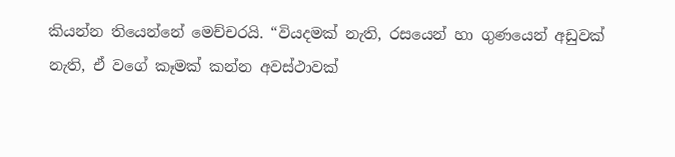කියන්න තියෙන්නේ මෙච්චරයි. “වියදමක් නැති, රසයෙන් හා ගුණයෙන් අඩුවක් නැති, ඒ වගේ කෑමක් කන්න අවස්ථාවක්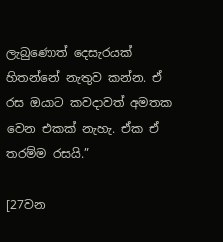ලැබුණොත් දෙසැරයක් හිතන්නේ නැතුව කන්න. ඒ රස ඔයාට කවදාවත් අමතක වෙන එකක් නැහැ. ඒක ඒ තරම්ම රසයි.”

[27වන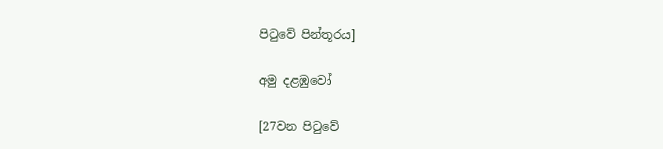පිටුවේ පින්තූරය]

අමු දළඹුවෝ

[27වන පිටුවේ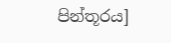පින්තූරය]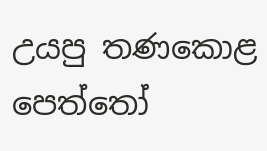උයපු තණකොළ පෙත්තෝ